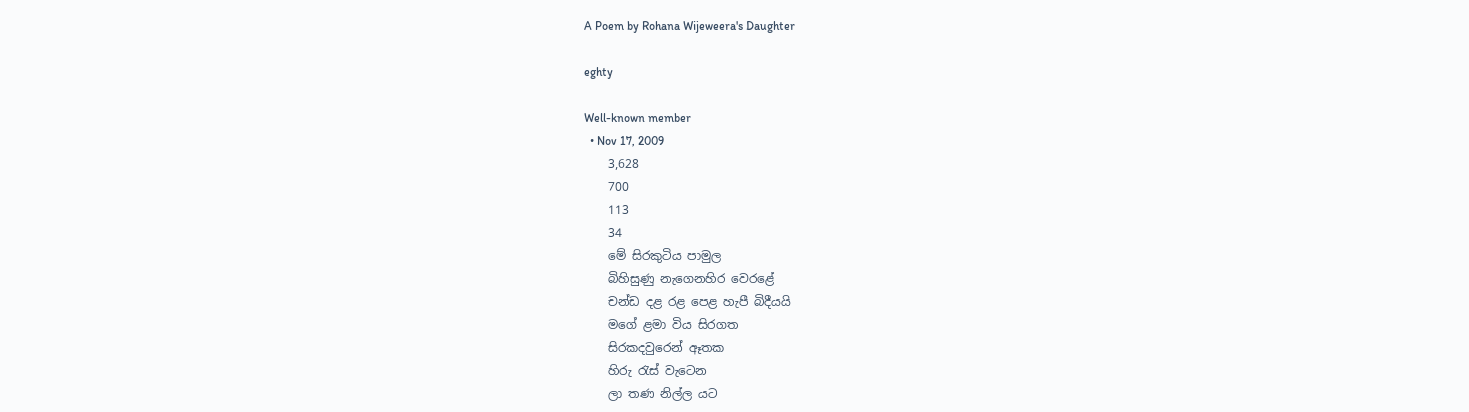A Poem by Rohana Wijeweera's Daughter

eghty

Well-known member
  • Nov 17, 2009
    3,628
    700
    113
    34
    මේ සිරකුටිය පාමුල
    බිහිසුණු නැගෙනහිර වෙරළේ
    චන්ඩ දළ රළ පෙළ හැපී බිදීයයි
    මගේ ළමා විය සිරගත
    සිරකදවුරෙන් ඈතක
    හිරු රැස් වැටෙන
    ලා තණ නිල්ල යට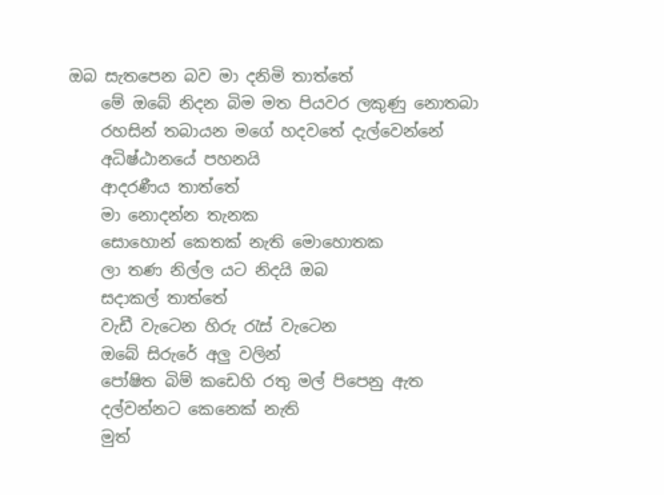ඔබ සැතපෙන බව මා දනිමි තාත්තේ
    මේ ඔබේ නිදන බිම මත පියවර ලකුණු නොතබා
    රහසින් තබායන මගේ හදවතේ දැල්වෙන්නේ
    අධිෂ්ඨානයේ පහනයි
    ආදරණීය තාත්තේ
    මා නොදන්න තැනක
    සොහොන් කෙතක් නැති මොහොතක
    ලා තණ නිල්ල යට නිදයි ඔබ
    සදාකල් තාත්තේ
    වැඩී වැටෙන හිරු රැස් වැටෙන
    ඔබේ සිරුරේ අලු වලින්
    පෝෂිත බිම් කඩෙහි රතු මල් පිපෙනු ඇත
    දල්වන්නට කෙනෙක් නැති
    මුත්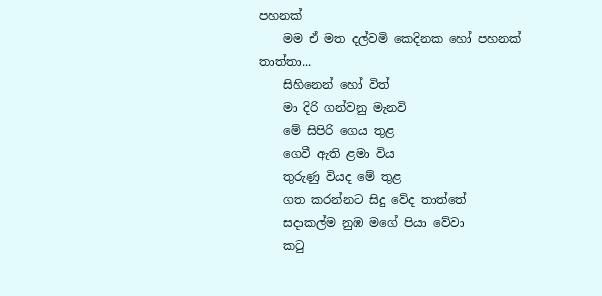පහනක්
    මම ඒ මත දල්වමි කෙදිනක හෝ පහනක් තාත්තා...
    සිහිනෙන් හෝ විත්
    මා දිරි ගන්වනු මැනවි
    මේ සිපිරි ගෙය තුළ
    ගෙවී ඇති ළමා විය
    තුරුණු වියද මේ තුළ
    ගත කරන්නට සිදු වේද තාත්තේ
    සදාකල්ම නුඹ මගේ පියා වේවා
    කටු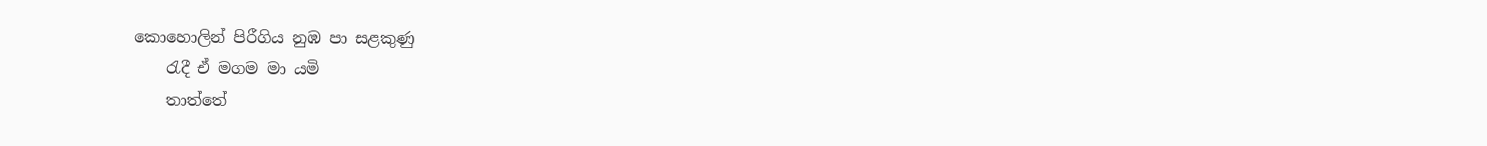කොහොලින් පිරීගිය නුඹ පා සළකුණු
    රැදී ඒ මගම මා යමි
    තාත්තේ